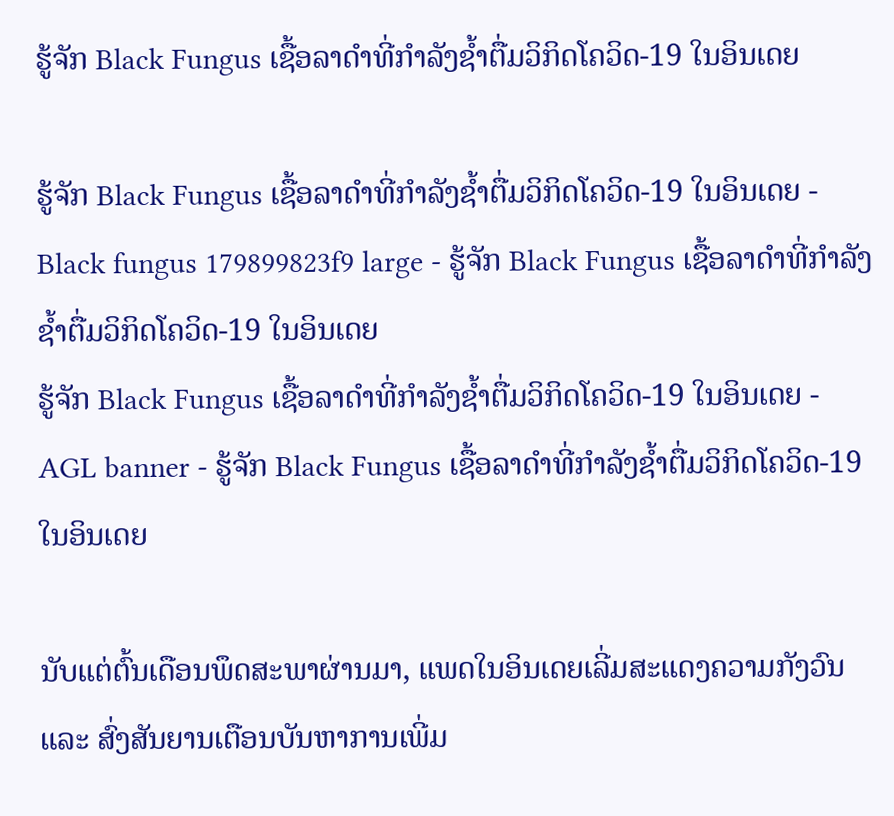ຮູ້ຈັກ Black Fungus ເຊື້ອລາດຳທີ່ກຳລັງຊໍ້າຕື່ມວິກິດໂຄວິດ-19 ໃນອິນເດຍ

ຮູ້ຈັກ Black Fungus ເຊື້ອລາດຳທີ່ກຳລັງຊໍ້າຕື່ມວິກິດໂຄວິດ-19 ໃນອິນເດຍ - Black fungus 179899823f9 large - ຮູ້ຈັກ Black Fungus ເຊື້ອລາດຳທີ່ກຳລັງຊໍ້າຕື່ມວິກິດໂຄວິດ-19 ໃນອິນເດຍ
ຮູ້ຈັກ Black Fungus ເຊື້ອລາດຳທີ່ກຳລັງຊໍ້າຕື່ມວິກິດໂຄວິດ-19 ໃນອິນເດຍ - AGL banner - ຮູ້ຈັກ Black Fungus ເຊື້ອລາດຳທີ່ກຳລັງຊໍ້າຕື່ມວິກິດໂຄວິດ-19 ໃນອິນເດຍ

ນັບແຕ່ຕົ້ນເດືອນພຶດສະພາຜ່ານມາ, ແພດໃນອິນເດຍເລີ່ມສະແດງຄວາມກັງວົນ ແລະ ສົ່ງສັນຍານເຕືອນບັນຫາການເພີ່ມ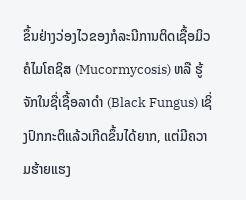ຂຶ້ນຢ່າງວ່ອງໄວຂອງກໍລະນີການຕິດເຊື້ອມິວຄໍໄມໂຄຊິສ (Mucormycosis) ຫລື ຮູ້ຈັກໃນຊື່ເຊື້ອລາດຳ (Black Fungus) ເຊິ່ງປົກກະຕິແລ້ວເກີດຂຶ້ນໄດ້ຍາກ, ແຕ່ມີຄວາມຮ້າຍແຮງ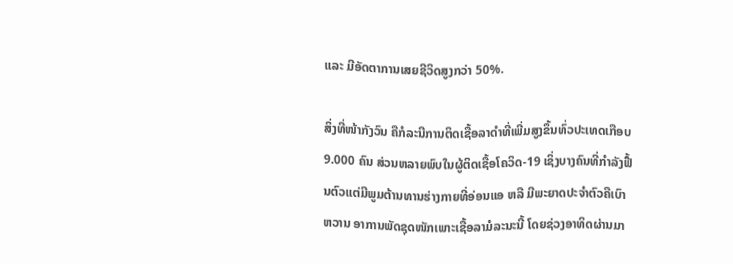ແລະ ມີອັດຕາການເສຍຊີວິດສູງກວ່າ 50%.

ສິ່ງທີ່ໜ້າກັງວົນ ຄືກໍລະນີການຕິດເຊື້ອລາດຳທີ່ເພີ່ມສູງຂຶ້ນທົ່ວປະເທດເກືອບ 9.000 ຄົນ ສ່ວນຫລາຍພົບໃນຜູ້ຕິດເຊື້ອໂຄວິດ-19 ເຊິ່ງບາງຄົນທີ່ກຳລັງຟື້ນຕົວແຕ່ມີພູມຕ້ານທານຮ່າງກາຍທີ່ອ່ອນແອ ຫລື ມີພະຍາດປະຈຳຕົວຄືເບົາຫວານ ອາການພັດຊຸດໜັກເພາະເຊື້ອລາມໍລະນະນີ້ ໂດຍຊ່ວງອາທິດຜ່ານມາ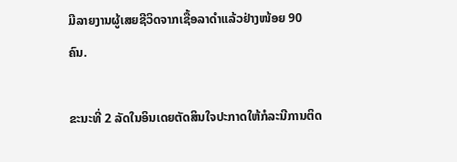ມີລາຍງານຜູ້ເສຍຊີວິດຈາກເຊື້ອລາດຳແລ້ວຢ່າງໜ້ອຍ 90 ຄົນ.

ຂະນະທີ່ 2 ລັດໃນອິນເດຍຕັດສິນໃຈປະກາດໃຫ້ກໍລະນີການຕິດ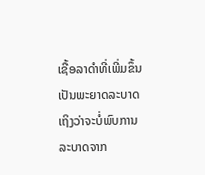ເຊື້ອລາດຳທີ່ເພີ່ມຂຶ້ນເປັນພະຍາດລະບາດ ເຖິງວ່າຈະບໍ່ພົບການລະບາດຈາກ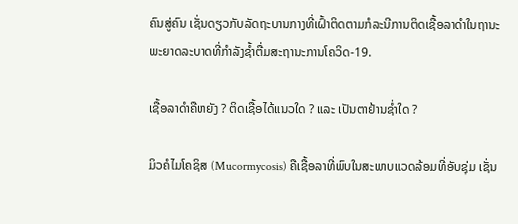ຄົນສູ່ຄົນ ເຊັ່ນດຽວກັບລັດຖະບານກາງທີ່ເຝົ້າຕິດຕາມກໍລະນີການຕິດເຊື້ອລາດຳໃນຖານະພະຍາດລະບາດທີ່ກຳລັງຊໍ້າຕື່ມສະຖານະການໂຄວິດ-19.

ເຊື້ອລາດຳຄືຫຍັງ ? ຕິດເຊື້ອໄດ້ແນວໃດ ? ແລະ ເປັນຕາຢ້ານຊໍ່າໃດ ?

ມິວຄໍໄມໂຄຊິສ (Mucormycosis) ຄືເຊື້ອລາທີ່ພົບໃນສະພາບແວດລ້ອມທີ່ອັບຊຸ່ມ ເຊັ່ນ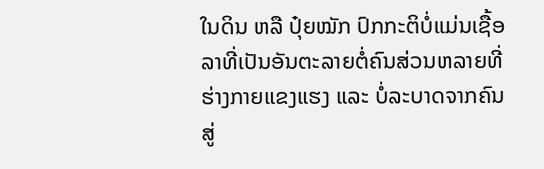ໃນດິນ ຫລື ປຸ໋ຍໝັກ ປົກກະຕິບໍ່ແມ່ນເຊື້ອລາທີ່ເປັນອັນຕະລາຍຕໍ່ຄົນສ່ວນຫລາຍທີ່ຮ່າງກາຍແຂງແຮງ ແລະ ບໍ່ລະບາດຈາກຄົນສູ່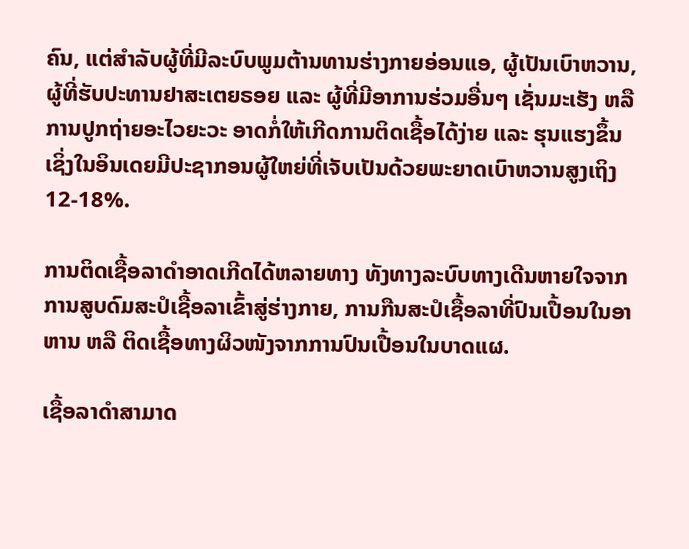ຄົນ, ແຕ່ສຳລັບຜູ້ທີ່ມີລະບົບພູມຕ້ານທານຮ່າງກາຍອ່ອນແອ, ຜູ້ເປັນເບົາຫວານ, ຜູ້ທີ່ຮັບປະທານຢາສະເຕຍຣອຍ ແລະ ຜູ້ທີ່ມີອາການຮ່ວມອື່ນໆ ເຊັ່ນມະເຮັງ ຫລື ການປູກຖ່າຍອະໄວຍະວະ ອາດກໍ່ໃຫ້ເກີດການຕິດເຊື້ອໄດ້ງ່າຍ ແລະ ຮຸນແຮງຂຶ້ນ ເຊິ່ງໃນອິນເດຍມີປະຊາກອນຜູ້ໃຫຍ່ທີ່ເຈັບເປັນດ້ວຍພະຍາດເບົາຫວານສູງເຖິງ 12-18%.

ການຕິດເຊື້ອລາດຳອາດເກີດໄດ້ຫລາຍທາງ ທັງທາງລະບົບທາງເດີນຫາຍໃຈຈາກການສູບດົມສະປໍເຊື້ອລາເຂົ້າສູ່ຮ່າງກາຍ, ການກືນສະປໍເຊື້ອລາທີ່ປົນເປື້ອນໃນອາຫານ ຫລື ຕິດເຊື້ອທາງຜິວໜັງຈາກການປົນເປື້ອນໃນບາດແຜ.

ເຊື້ອລາດຳສາມາດ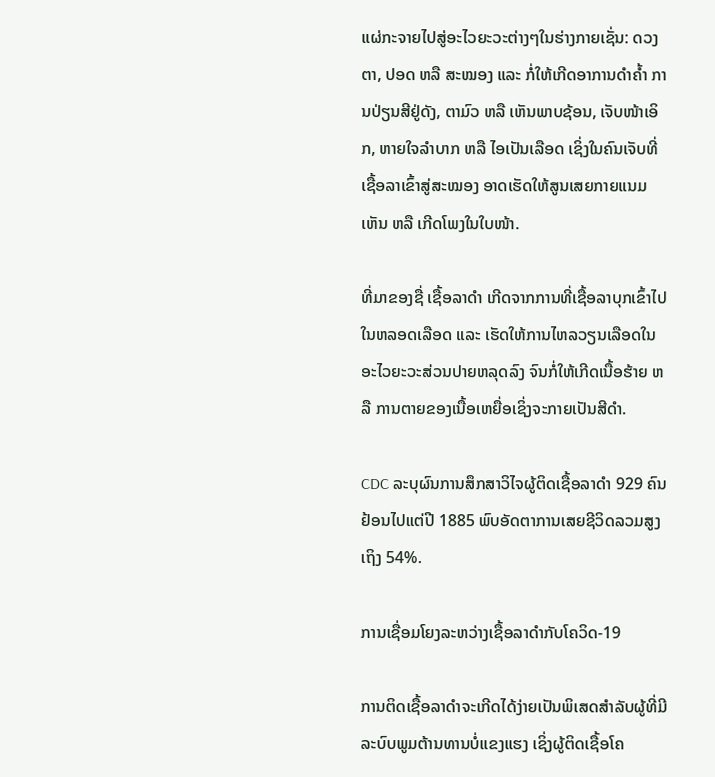ແຜ່ກະຈາຍໄປສູ່ອະໄວຍະວະຕ່າງໆໃນຮ່າງກາຍເຊັ່ນ: ດວງຕາ, ປອດ ຫລື ສະໝອງ ແລະ ກໍ່ໃຫ້ເກີດອາການດຳຄ້ຳ ການປ່ຽນສີຢູ່ດັງ, ຕາມົວ ຫລື ເຫັນພາບຊ້ອນ, ເຈັບໜ້າເອິກ, ຫາຍໃຈລຳບາກ ຫລື ໄອເປັນເລືອດ ເຊິ່ງໃນຄົນເຈັບທີ່ເຊື້ອລາເຂົ້າສູ່ສະໝອງ ອາດເຮັດໃຫ້ສູນເສຍກາຍແນມເຫັນ ຫລື ເກີດໂພງໃນໃບໜ້າ.

ທີ່ມາຂອງຊື່ ເຊື້ອລາດຳ ເກີດຈາກການທີ່ເຊື້ອລາບຸກເຂົ້າໄປໃນຫລອດເລືອດ ແລະ ເຮັດໃຫ້ການໄຫລວຽນເລືອດໃນອະໄວຍະວະສ່ວນປາຍຫລຸດລົງ ຈົນກໍ່ໃຫ້ເກີດເນື້ອຮ້າຍ ຫລື ການຕາຍຂອງເນື້ອເຫຍື່ອເຊິ່ງຈະກາຍເປັນສີດຳ.

CDC ລະບຸຜົນການສຶກສາວິໄຈຜູ້ຕິດເຊື້ອລາດຳ 929 ຄົນ ຢ້ອນໄປແຕ່ປີ 1885 ພົບອັດຕາການເສຍຊີວິດລວມສູງເຖິງ 54%.

ການເຊື່ອມໂຍງລະຫວ່າງເຊື້ອລາດຳກັບໂຄວິດ-19

ການຕິດເຊື້ອລາດຳຈະເກີດໄດ້ງ່າຍເປັນພິເສດສຳລັບຜູ້ທີ່ມີລະບົບພູມຕ້ານທານບໍ່ແຂງແຮງ ເຊິ່ງຜູ້ຕິດເຊື້ອໂຄ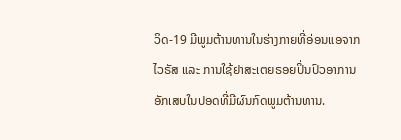ວິດ-19 ມີພູມຕ້ານທານໃນຮ່າງກາຍທີ່ອ່ອນແອຈາກໄວຣັສ ແລະ ການໃຊ້ຢາສະເຕຍຣອຍປິ່ນປົວອາການອັກເສບໃນປອດທີ່ມີຜົນກົດພູມຕ້ານທານ.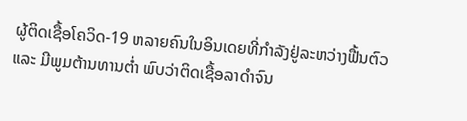ຜູ້ຕິດເຊື້ອໂຄວິດ-19 ຫລາຍຄົນໃນອິນເດຍທີ່ກຳລັງຢູ່ລະຫວ່າງຟື້ນຕົວ ແລະ ມີພູມຕ້ານທານຕໍ່າ ພົບວ່າຕິດເຊື້ອລາດຳຈົນ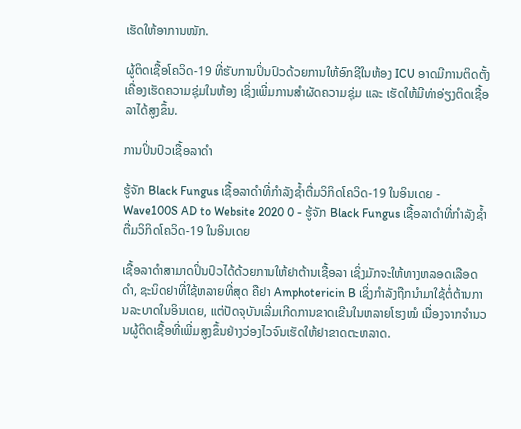ເຮັດໃຫ້ອາການໜັກ.

ຜູ້ຕິດເຊື້ອໂຄວິດ-19 ທີ່ຮັບການປິ່ນປົວດ້ວຍການໃຫ້ອົກຊີໃນຫ້ອງ ICU ອາດມີການຕິດຕັ້ງເຄື່ອງເຮັດຄວາມຊຸ່ມໃນຫ້ອງ ເຊິ່ງເພີ່ມການສຳຜັດຄວາມຊຸ່ມ ແລະ ເຮັດໃຫ້ມີທ່າອ່ຽງຕິດເຊື້ອລາໄດ້ສູງຂຶ້ນ.

ການປິ່ນປົວເຊື້ອລາດຳ

ຮູ້ຈັກ Black Fungus ເຊື້ອລາດຳທີ່ກຳລັງຊໍ້າຕື່ມວິກິດໂຄວິດ-19 ໃນອິນເດຍ - Wave100S AD to Website 2020 0 - ຮູ້ຈັກ Black Fungus ເຊື້ອລາດຳທີ່ກຳລັງຊໍ້າຕື່ມວິກິດໂຄວິດ-19 ໃນອິນເດຍ

ເຊື້ອລາດຳສາມາດປິ່ນປົວໄດ້ດ້ວຍການໃຫ້ຢາຕ້ານເຊື້ອລາ ເຊິ່ງມັກຈະໃຫ້ທາງຫລອດເລືອດດຳ, ຊະນິດຢາທີ່ໃຊ້ຫລາຍທີ່ສຸດ ຄືຢາ Amphotericin B ເຊິ່ງກຳລັງຖືກນຳມາໃຊ້ຕໍ່ຕ້ານການລະບາດໃນອິນເດຍ, ແຕ່ປັດຈຸບັນເລີ່ມເກີດການຂາດເຂີນໃນຫລາຍໂຮງໝໍ ເນື່ອງຈາກຈຳນວນຜູ້ຕິດເຊື້ອທີ່ເພີ່ມສູງຂຶ້ນຢ່າງວ່ອງໄວຈົນເຮັດໃຫ້ຢາຂາດຕະຫລາດ.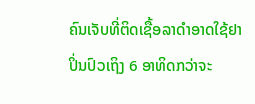ຄົນເຈັບທີ່ຕິດເຊື້ອລາດຳອາດໃຊ້ຢາປິ່ນປົວເຖິງ 6 ອາທິດກວ່າຈະ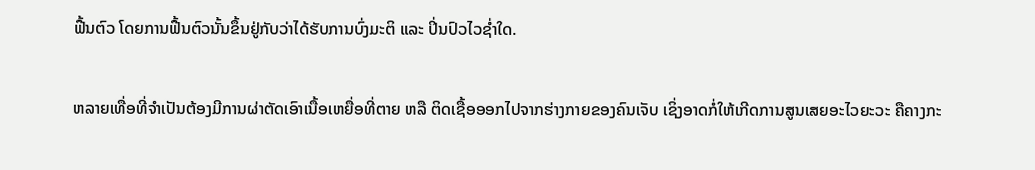ຟື້ນຕົວ ໂດຍການຟື້ນຕົວນັ້ນຂຶ້ນຢູ່ກັບວ່າໄດ້ຮັບການບົ່ງມະຕິ ແລະ ປິ່ນປົວໄວຊໍ່າໃດ.

ຫລາຍເທື່ອທີ່ຈຳເປັນຕ້ອງມີການຜ່າຕັດເອົາເນື້ອເຫຍື່ອທີ່ຕາຍ ຫລື ຕິດເຊື້ອອອກໄປຈາກຮ່າງກາຍຂອງຄົນເຈັບ ເຊິ່ງອາດກໍ່ໃຫ້ເກີດການສູນເສຍອະໄວຍະວະ ຄືຄາງກະ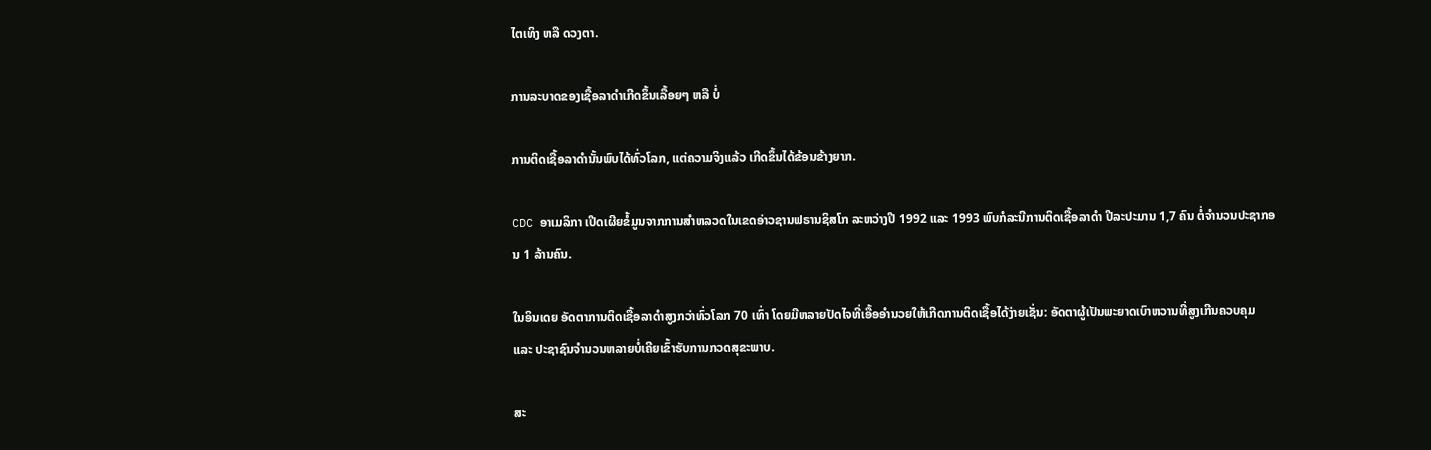ໄຕເທິງ ຫລື ດວງຕາ.

ການລະບາດຂອງເຊື້ອລາດຳເກີດຂຶ້ນເລື້ອຍໆ ຫລື ບໍ່

ການຕິດເຊື້ອລາດຳນັ້ນພົບໄດ້ທົ່ວໂລກ, ແຕ່ຄວາມຈິງແລ້ວ ເກີດຂຶ້ນໄດ້ຂ້ອນຂ້າງຍາກ.

CDC ອາເມລິກາ ເປີດເຜີຍຂໍ້ມູນຈາກການສຳຫລວດໃນເຂດອ່າວຊານຟຣານຊິສໂກ ລະຫວ່າງປີ 1992 ແລະ 1993 ພົບກໍລະນີການຕິດເຊື້ອລາດຳ ປີລະປະມານ 1,7 ຄົນ ຕໍ່ຈຳນວນປະຊາກອນ 1 ລ້ານຄົນ.

ໃນອິນເດຍ ອັດຕາການຕິດເຊື້ອລາດຳສູງກວ່າທົ່ວໂລກ 70 ເທົ່າ ໂດຍມີຫລາຍປັດໄຈທີ່ເອື້ອອຳນວຍໃຫ້ເກີດການຕິດເຊື້ອໄດ້ງ່າຍເຊັ່ນ: ອັດຕາຜູ້ເປັນພະຍາດເບົາຫວານທີ່ສູງເກີນຄວບຄຸມ ແລະ ປະຊາຊົນຈຳນວນຫລາຍບໍ່ເຄີຍເຂົ້າຮັບການກວດສຸຂະພາບ.

ສະ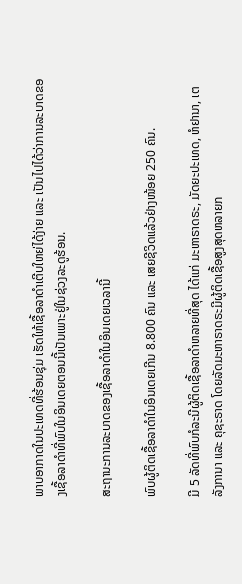ພາບອາກາດໃນປະເທດທີ່ຮ້ອນຊຸ່ມ ເຮັດໃຫ້ເຊື້ອລາດຳເຕີບໃຫຍ່ໄດ້ງ່າຍ ແລະ ເປັນໄປໄດ້ວ່າການລະບາດຂອງເຊື້ອລາດຳທີ່ພົບໃນອິນເດຍຕອນນີ້ເປັນເພາະຢູ່ໃນຊ່ວງລະດູຮ້ອນ.

ສະຖານະການລະບາດຂອງເຊື້ອລາດຳໃນອິນເດຍເວລານີ້

ພົບຜູ້ຕິດເຊື້ອລາດຳໃນອິນເດຍເກີນ 8.800 ຄົນ ແລະ ເສຍຊີວິດແລ້ວຢ່າງໜ້ອຍ 250 ຄົນ.

ມີ 5 ລັດທີ່ພົບກໍລະນີຜູ້ຕິດເຊື້ອລາດຳຫລາຍທີ່ສຸດ ໄດ້ແກ່ ມະຫາຣາດຣະ, ມັດຍະປະເທດ, ຫໍຢານາ, ເຕລັງການາ ແລະ ຄຸຊະຣາດ ໂດຍລັດມະຫາຣາດຣະມີຜູ້ຕິດເຊື້ອສູງສຸດຫລາຍກ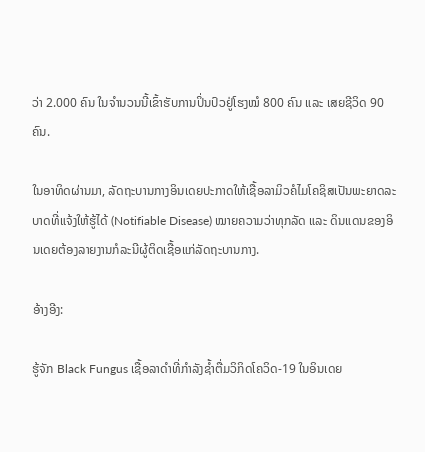ວ່າ 2.000 ຄົນ ໃນຈຳນວນນີ້ເຂົ້າຮັບການປິ່ນປົວຢູ່ໂຮງໝໍ 800 ຄົນ ແລະ ເສຍຊີວິດ 90 ຄົນ.

ໃນອາທິດຜ່ານມາ, ລັດຖະບານກາງອິນເດຍປະກາດໃຫ້ເຊື້ອລາມິວຄໍໄມໂຄຊິສເປັນພະຍາດລະບາດທີ່ແຈ້ງໃຫ້ຮູ້ໄດ້ (Notifiable Disease) ໝາຍຄວາມວ່າທຸກລັດ ແລະ ດິນແດນຂອງອິນເດຍຕ້ອງລາຍງານກໍລະນີຜູ້ຕິດເຊື້ອແກ່ລັດຖະບານກາງ.

ອ້າງອີງ:

ຮູ້ຈັກ Black Fungus ເຊື້ອລາດຳທີ່ກຳລັງຊໍ້າຕື່ມວິກິດໂຄວິດ-19 ໃນອິນເດຍ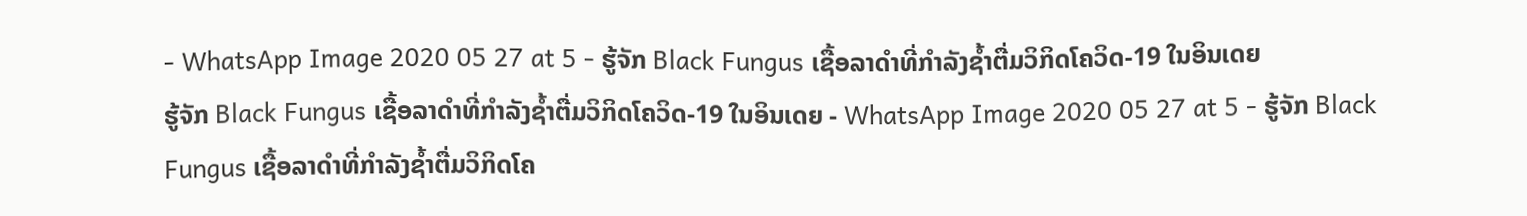- WhatsApp Image 2020 05 27 at 5 - ຮູ້ຈັກ Black Fungus ເຊື້ອລາດຳທີ່ກຳລັງຊໍ້າຕື່ມວິກິດໂຄວິດ-19 ໃນອິນເດຍ
ຮູ້ຈັກ Black Fungus ເຊື້ອລາດຳທີ່ກຳລັງຊໍ້າຕື່ມວິກິດໂຄວິດ-19 ໃນອິນເດຍ - WhatsApp Image 2020 05 27 at 5 - ຮູ້ຈັກ Black Fungus ເຊື້ອລາດຳທີ່ກຳລັງຊໍ້າຕື່ມວິກິດໂຄ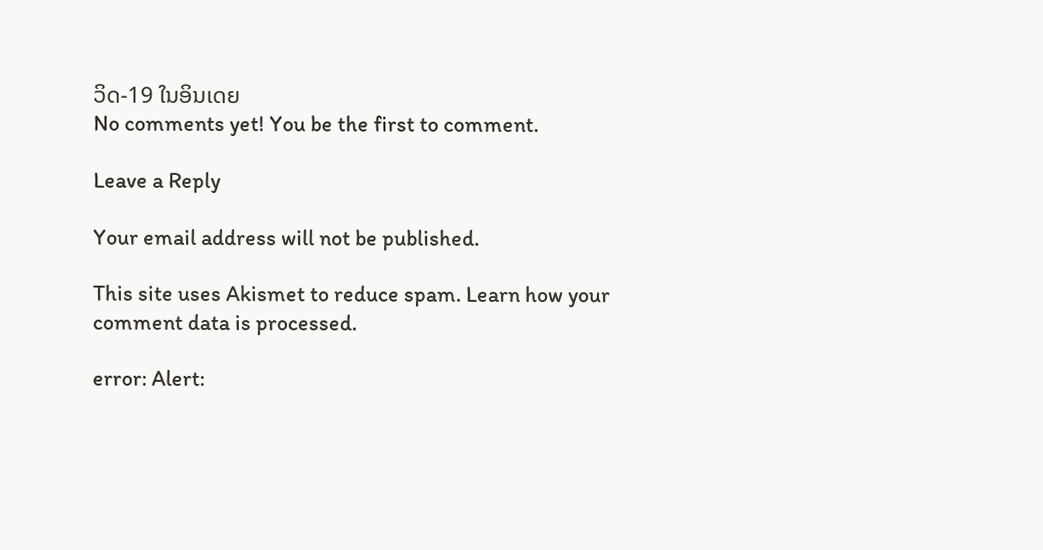ວິດ-19 ໃນອິນເດຍ
No comments yet! You be the first to comment.

Leave a Reply

Your email address will not be published.

This site uses Akismet to reduce spam. Learn how your comment data is processed.

error: Alert: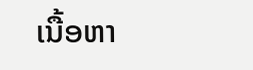ເນື້ອຫາ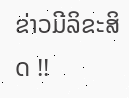ຂ່າວມີລິຂະສິດ !!